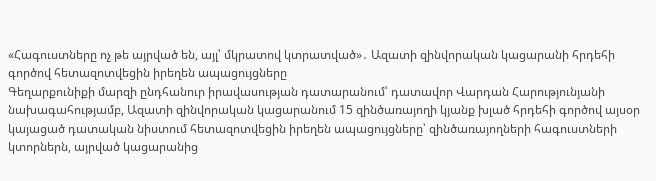«Հագուստները ոչ թե այրված են, այլ՝ մկրատով կտրատված»․ Ազատի զինվորական կացարանի հրդեհի գործով հետազոտվեցին իրեղեն ապացույցները
Գեղարքունիքի մարզի ընդհանուր իրավասության դատարանում՝ դատավոր Վարդան Հարությունյանի նախագահությամբ, Ազատի զինվորական կացարանում 15 զինծառայողի կյանք խլած հրդեհի գործով այսօր կայացած դատական նիստում հետազոտվեցին իրեղեն ապացույցները՝ զինծառայողների հագուստների կտորներն, այրված կացարանից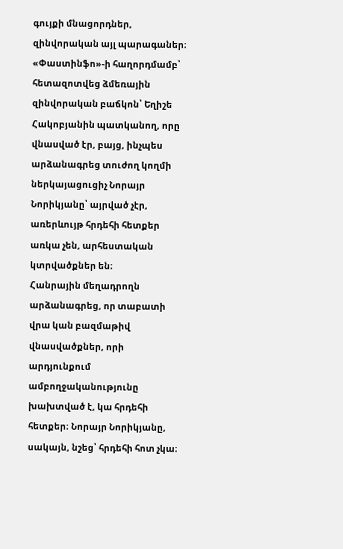գույքի մնացորդներ, զինվորական այլ պարագաներ։ «Փաստինֆո»-ի հաղորդմամբ՝ հետազոտվեց ձմեռային զինվորական բաճկոն՝ Եղիշե Հակոբյանին պատկանող, որը վնասված էր, բայց, ինչպես արձանագրեց տուժող կողմի ներկայացուցիչ Նորայր Նորիկյանը՝ այրված չէր, առերևույթ հրդեհի հետքեր առկա չեն, արհեստական կտրվածքներ են։
Հանրային մեղադրողն արձանագրեց, որ տաբատի վրա կան բազմաթիվ վնասվածքներ, որի արդյունքում ամբողջականությունը խախտված է, կա հրդեհի հետքեր։ Նորայր Նորիկյանը, սակայն, նշեց՝ հրդեհի հոտ չկա։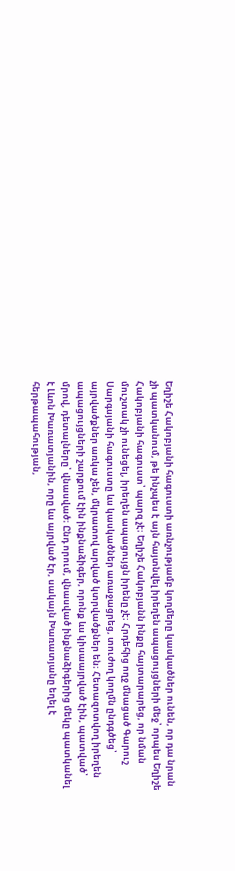Եղիշե Հակոբյանի հագուստի առնչությամբ կողմերը կասկածներ ունեն, որ դա նրան չի պատկանում, թե ինչպես է այն հայտնվել իրեղեն ապացույցների մեջ՝ որպես Եղիշե Հակոբյանի հագուստ՝ պարզ չէ։ Եղիշե Հակոբյանն ինքը հայտարարեց, որ նման մուշտակ չի ունեցել, իրեղեն ապացույցն իրենը չէ։ Հրդեհից ողջ մնացած Գարուշ Սարգսյանի հագուստը ևս կասկածներ առաջացրեց, տուժող կողմն ընդգծեց՝ այրվածքներ առկա չեն, մկրատով արված կտրվածքներ են։ Հետազոտվող իրեղեն ապացույցների շարքում էին ինքնաձիգեր, որոնք ևս կիսաայրված էին, պատված՝ մրով, դետալները՝ վնասված։ Ընդ որում, վնասված ինքնաձիգերից մեկը պատկանել է Լևոն Խառատյանին, որը ևս այրված էր, սակայն Խառատյանը եղել է հերթապահության,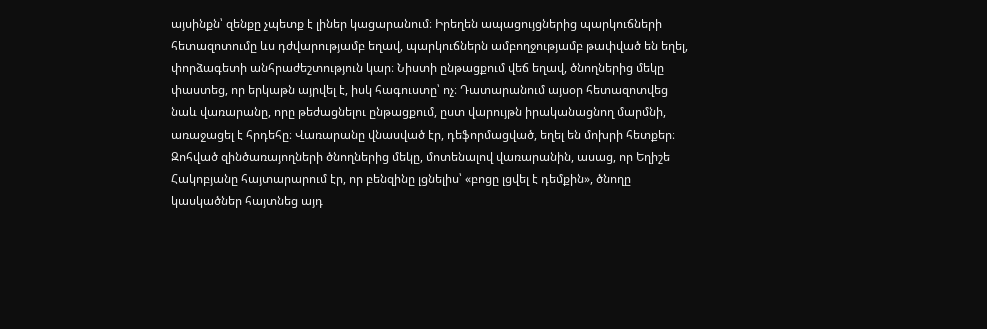այսինքն՝ զենքը չպետք է լիներ կացարանում։ Իրեղեն ապացույցներից պարկուճների հետազոտումը ևս դժվարությամբ եղավ, պարկուճներն ամբողջությամբ թափված են եղել, փորձագետի անհրաժեշտություն կար։ Նիստի ընթացքում վեճ եղավ, ծնողներից մեկը փաստեց, որ երկաթն այրվել է, իսկ հագուստը՝ ոչ։ Դատարանում այսօր հետազոտվեց նաև վառարանը, որը թեժացնելու ընթացքում, ըստ վարույթն իրականացնող մարմնի, առաջացել է հրդեհը։ Վառարանը վնասված էր, դեֆորմացված, եղել են մոխրի հետքեր։ Զոհված զինծառայողների ծնողներից մեկը, մոտենալով վառարանին, ասաց, որ Եղիշե Հակոբյանը հայտարարում էր, որ բենզինը լցնելիս՝ «բոցը լցվել է դեմքին», ծնողը կասկածներ հայտնեց այդ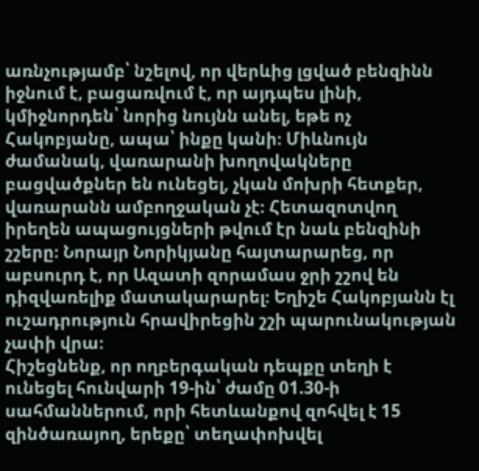առնչությամբ՝ նշելով, որ վերևից լցված բենզինն իջնում է, բացառվում է, որ այդպես լինի, կմիջնորդեն՝ նորից նույնն անել, եթե ոչ Հակոբյանը, ապա՝ ինքը կանի։ Միևնույն ժամանակ, վառարանի խողովակները բացվածքներ են ունեցել, չկան մոխրի հետքեր, վառարանն ամբողջական չէ։ Հետազոտվող իրեղեն ապացույցների թվում էր նաև բենզինի շշերը։ Նորայր Նորիկյանը հայտարարեց, որ աբսուրդ է, որ Ազատի զորամաս ջրի շշով են դիզվառելիք մատակարարել։ Եղիշե Հակոբյանն էլ ուշադրություն հրավիրեցին շշի պարունակության չափի վրա։
Հիշեցնենք, որ ողբերգական դեպքը տեղի է ունեցել հունվարի 19-ին՝ ժամը 01.30-ի սահմաններում, որի հետևանքով զոհվել է 15 զինծառայող, երեքը՝ տեղափոխվել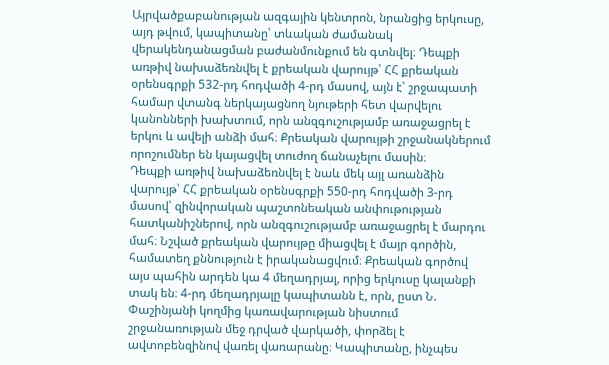Այրվածքաբանության ազգային կենտրոն, նրանցից երկուսը, այդ թվում, կապիտանը՝ տևական ժամանակ վերակենդանացման բաժանմունքում են գտնվել։ Դեպքի առթիվ նախաձեռնվել է քրեական վարույթ՝ ՀՀ քրեական օրենսգրքի 532-րդ հոդվածի 4-րդ մասով, այն է՝ շրջապատի համար վտանգ ներկայացնող նյութերի հետ վարվելու կանոնների խախտում, որն անզգուշությամբ առաջացրել է երկու և ավելի անձի մահ։ Քրեական վարույթի շրջանակներում որոշումներ են կայացվել տուժող ճանաչելու մասին։
Դեպքի առթիվ նախաձեռնվել է նաև մեկ այլ առանձին վարույթ՝ ՀՀ քրեական օրենսգրքի 550-րդ հոդվածի 3-րդ մասով՝ զինվորական պաշտոնեական անփութության հատկանիշներով, որն անզգուշությամբ առաջացրել է մարդու մահ։ Նշված քրեական վարույթը միացվել է մայր գործին, համատեղ քննություն է իրականացվում։ Քրեական գործով այս պահին արդեն կա 4 մեղադրյալ, որից երկուսը կալանքի տակ են։ 4-րդ մեղադրյալը կապիտանն է, որն, ըստ Ն. Փաշինյանի կողմից կառավարության նիստում շրջանառության մեջ դրված վարկածի, փորձել է ավտոբենզինով վառել վառարանը։ Կապիտանը, ինչպես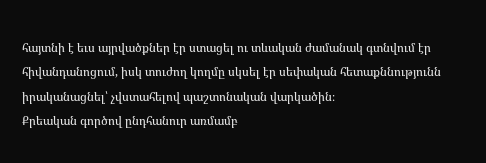հայտնի է եւս այրվածքներ էր ստացել ու տևական ժամանակ գտնվում էր հիվանդանոցում, իսկ տուժող կողմը սկսել էր սեփական հետաքննությունն իրականացնել՝ չվստահելով պաշտոնական վարկածին։
Քրեական գործով ընդհանուր առմամբ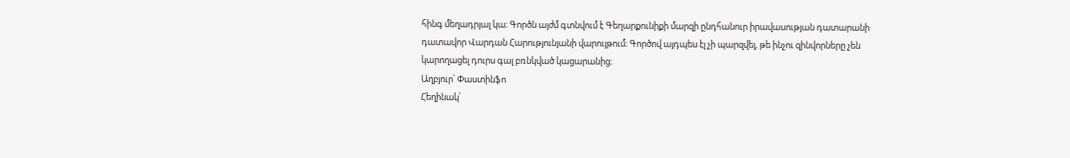հինգ մեղադրյալ կա։ Գործն այժմ գտնվում է Գեղարքունիքի մարզի ընդհանուր իրավասության դատարանի դատավոր Վարդան Հարությունյանի վարույթում։ Գործով այդպես էլ չի պարզվել, թե ինչու զինվորները չեն կարողացել դուրս գալ բռնկված կացարանից։
Աղբյուր՝ Փաստինֆո
Հեղինակ՝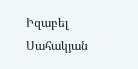Իզաբել Սահակյան